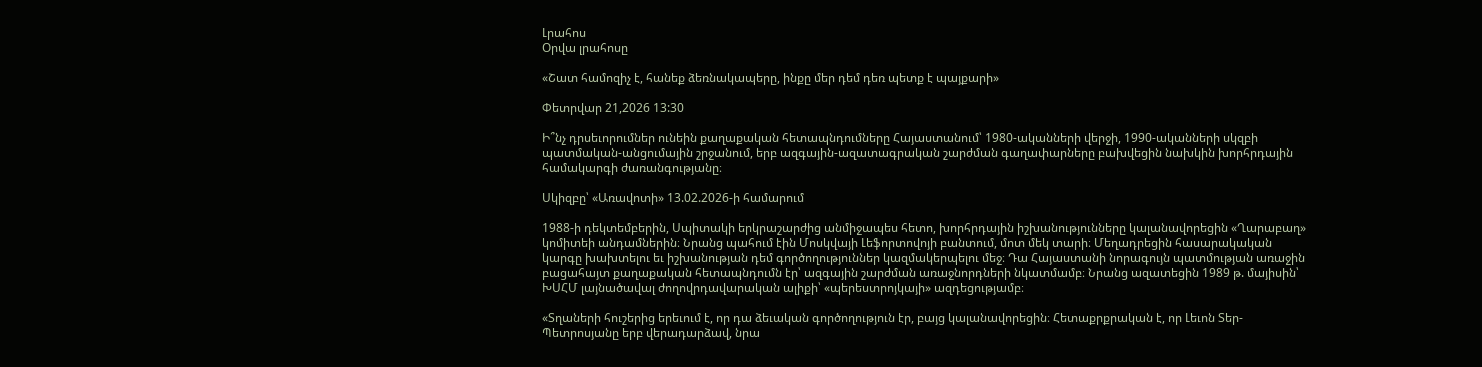Լրահոս
Օրվա լրահոսը

«Շատ համոզիչ է, հանեք ձեռնակապերը, ինքը մեր դեմ դեռ պետք է պայքարի»

Փետրվար 21,2026 13:30

Ի՞նչ դրսեւորումներ ունեին քաղաքական հետապնդումները Հայաստանում՝ 1980-ականների վերջի, 1990-ականների սկզբի պատմական-անցումային շրջանում, երբ ազգային-ազատագրական շարժման գաղափարները բախվեցին նախկին խորհրդային համակարգի ժառանգությանը։

Սկիզբը՝ «Առավոտի» 13.02.2026-ի համարում

1988-ի դեկտեմբերին, Սպիտակի երկրաշարժից անմիջապես հետո, խորհրդային իշխանությունները կալանավորեցին «Ղարաբաղ» կոմիտեի անդամներին։ Նրանց պահում էին Մոսկվայի Լեֆորտովոյի բանտում, մոտ մեկ տարի։ Մեղադրեցին հասարակական կարգը խախտելու եւ իշխանության դեմ գործողություններ կազմակերպելու մեջ։ Դա Հայաստանի նորագույն պատմության առաջին բացահայտ քաղաքական հետապնդումն էր՝ ազգային շարժման առաջնորդների նկատմամբ։ Նրանց ազատեցին 1989 թ. մայիսին՝ ԽՍՀՄ լայնածավալ ժողովրդավարական ալիքի՝ «պերեստրոյկայի» ազդեցությամբ։

«Տղաների հուշերից երեւում է, որ դա ձեւական գործողություն էր, բայց կալանավորեցին։ Հետաքրքրական է, որ Լեւոն Տեր-Պետրոսյանը երբ վերադարձավ, նրա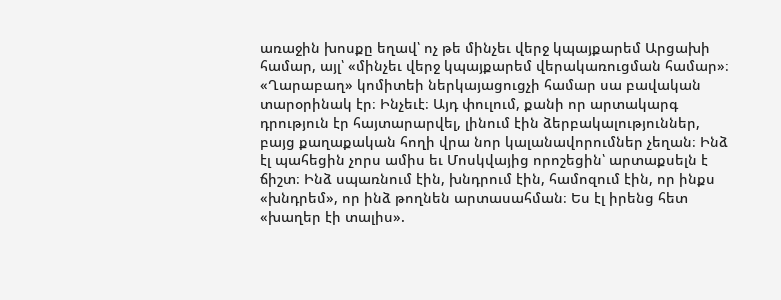առաջին խոսքը եղավ՝ ոչ թե մինչեւ վերջ կպայքարեմ Արցախի համար, այլ՝ «մինչեւ վերջ կպայքարեմ վերակառուցման համար»։ «Ղարաբաղ» կոմիտեի ներկայացուցչի համար սա բավական տարօրինակ էր։ Ինչեւէ։ Այդ փուլում, քանի որ արտակարգ դրություն էր հայտարարվել, լինում էին ձերբակալություններ, բայց քաղաքական հողի վրա նոր կալանավորումներ չեղան։ Ինձ էլ պահեցին չորս ամիս եւ Մոսկվայից որոշեցին՝ արտաքսելն է ճիշտ։ Ինձ սպառնում էին, խնդրում էին, համոզում էին, որ ինքս «խնդրեմ», որ ինձ թողնեն արտասահման։ Ես էլ իրենց հետ «խաղեր էի տալիս».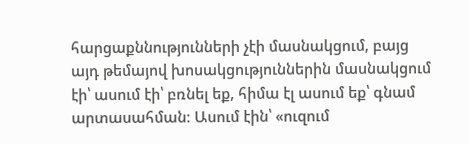հարցաքննությունների չէի մասնակցում, բայց այդ թեմայով խոսակցություններին մասնակցում էի՝ ասում էի՝ բռնել եք, հիմա էլ ասում եք՝ գնամ արտասահման։ Ասում էին՝ «ուզում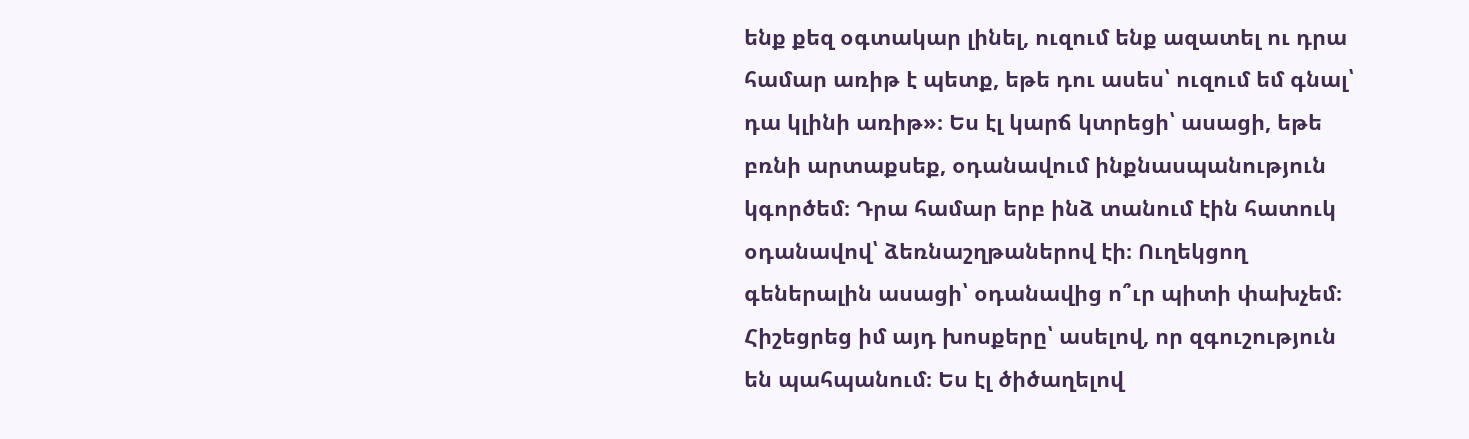ենք քեզ օգտակար լինել, ուզում ենք ազատել ու դրա համար առիթ է պետք, եթե դու ասես՝ ուզում եմ գնալ՝ դա կլինի առիթ»։ Ես էլ կարճ կտրեցի՝ ասացի, եթե բռնի արտաքսեք, օդանավում ինքնասպանություն կգործեմ։ Դրա համար երբ ինձ տանում էին հատուկ օդանավով՝ ձեռնաշղթաներով էի։ Ուղեկցող գեներալին ասացի՝ օդանավից ո՞ւր պիտի փախչեմ։ Հիշեցրեց իմ այդ խոսքերը՝ ասելով, որ զգուշություն են պահպանում։ Ես էլ ծիծաղելով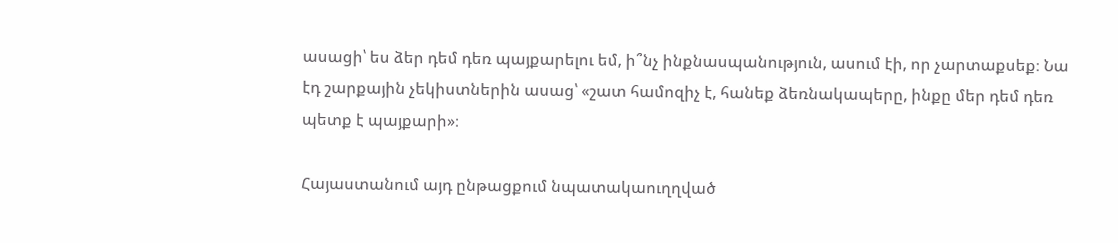ասացի՝ ես ձեր դեմ դեռ պայքարելու եմ, ի՞նչ ինքնասպանություն, ասում էի, որ չարտաքսեք։ Նա էդ շարքային չեկիստներին ասաց՝ «շատ համոզիչ է, հանեք ձեռնակապերը, ինքը մեր դեմ դեռ պետք է պայքարի»։

Հայաստանում այդ ընթացքում նպատակաուղղված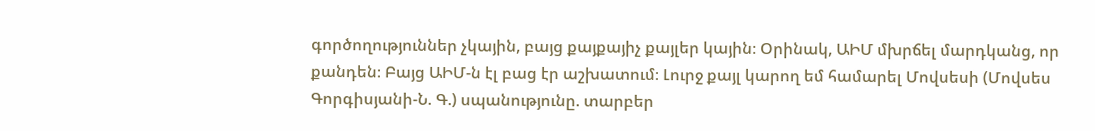գործողություններ չկային, բայց քայքայիչ քայլեր կային։ Օրինակ, ԱԻՄ մխրճել մարդկանց, որ քանդեն։ Բայց ԱԻՄ-ն էլ բաց էր աշխատում։ Լուրջ քայլ կարող եմ համարել Մովսեսի (Մովսես Գորգիսյանի-Ն. Գ.) սպանությունը. տարբեր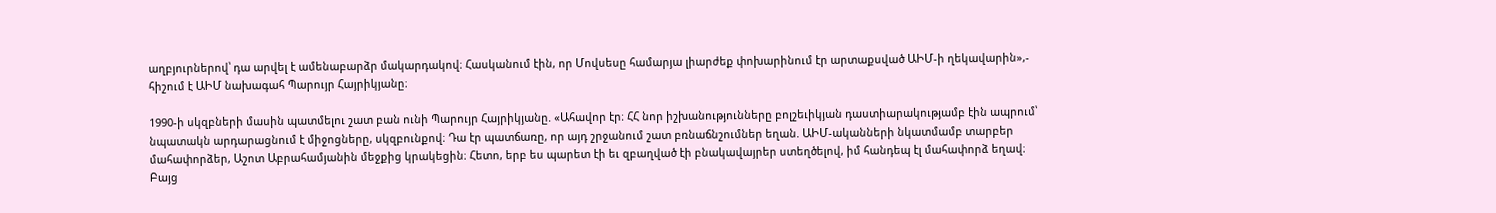աղբյուրներով՝ դա արվել է ամենաբարձր մակարդակով։ Հասկանում էին, որ Մովսեսը համարյա լիարժեք փոխարինում էր արտաքսված ԱԻՄ-ի ղեկավարին»,- հիշում է ԱԻՄ նախագահ Պարույր Հայրիկյանը։

1990-ի սկզբների մասին պատմելու շատ բան ունի Պարույր Հայրիկյանը. «Ահավոր էր։ ՀՀ նոր իշխանությունները բոլշեւիկյան դաստիարակությամբ էին ապրում՝ նպատակն արդարացնում է միջոցները, սկզբունքով։ Դա էր պատճառը, որ այդ շրջանում շատ բռնաճնշումներ եղան. ԱԻՄ-ականների նկատմամբ տարբեր մահափորձեր, Աշոտ Աբրահամյանին մեջքից կրակեցին։ Հետո, երբ ես պարետ էի եւ զբաղված էի բնակավայրեր ստեղծելով, իմ հանդեպ էլ մահափորձ եղավ։ Բայց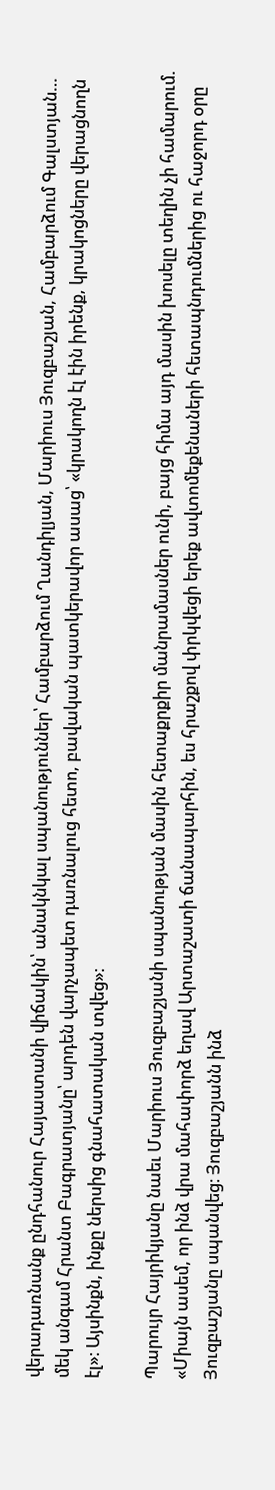վերադառնանք ընդհանուր Հայաստանի վիճակին՝ անակնկալ սպանություններ՝ Համբարձում Ղանդիլյան, Մարիուս Յուզբաշյան, Համբարձում Գալստյան… մեկ անգամ Հրանտ Բագրատյանը՝ արդեն վարչապետ դառնալուց հետո, բավական պատկերավոր ասաց՝ «կրակողն էլ էին իրենք, կրակոցները վերացնողն էլ»։ Այսինքն, ինքը ներսից գնահատական տվեց»։

Պարույր Հայրիկյանը նաեւ Մարիուս Յուզբաշյանի սպանության մասին հետաքրքիր մանրամասներ ունի, բայց հիմա այդ մասին խոսելը տեղին չի համարում. «Միայն ասեմ, որ ինձ վրա մահափորձ եղավ Արտաշատի ճանապարհին, ես հրաշքով փրկվեցի երեք ավտոմեքենաների հետապնդումներից ու հաջորդ օրը Յուզբաշյանը սպանվեց։ Յուզբաշյանն ինձ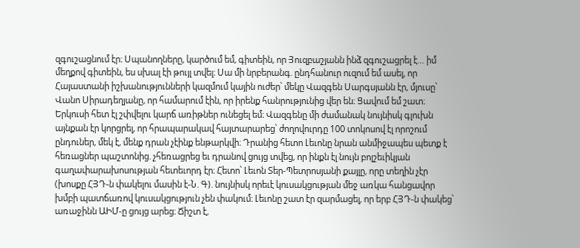զգուշացնում էր։ Սպանողները, կարծում եմ, գիտեին, որ Յուզբաշյանն ինձ զգուշացրել է… իմ մեղքով գիտեին, ես սխալ էի թույլ տվել։ Սա մի նրբերանգ. ընդհանուր ուզում եմ ասել, որ Հայաստանի իշխանությունների կազմում կային ուժեր՝ մեկը Վազգեն Սարգսյանն էր, մյուսը՝ Վանո Սիրադեղյանը, որ համարում էին, որ իրենք հանրությունից վեր են։ Ցավում եմ շատ։ Երկուսի հետ էլ շփվելու կարճ առիթներ ունեցել եմ։ Վազգենը մի ժամանակ նույնիսկ գլուխն այնքան էր կորցրել, որ հրապարակավ հայտարարեց՝ ժողովուրդը 100 տոկոսով էլ որոշում ընդուներ, մեկ է, մենք դրան չէինք ենթարկվի։ Դրանից հետո Լեւոնը նրան անմիջապես պետք է հեռացներ պաշտոնից. չհեռացրեց եւ դրանով ցույց տվեց, որ ինքն էլ նույն բոլշեւիկյան գաղափարախոսության հետեւորդ էր։ Հետո՝ Լեւոն Տեր-Պետրոսյանի քայլը, որը տեղին չէր (խոսքը ՀՅԴ-ն փակելու մասին է-Ն. Գ). նույնիսկ որեւէ կուսակցության մեջ առկա հանցավոր խմբի պատճառով կուսակցություն չեն փակում։ Լեւոնը շատ էր զարմացել, որ երբ ՀՅԴ-ն փակեց՝ առաջինն ԱԻՄ-ը ցույց արեց։ Ճիշտ է,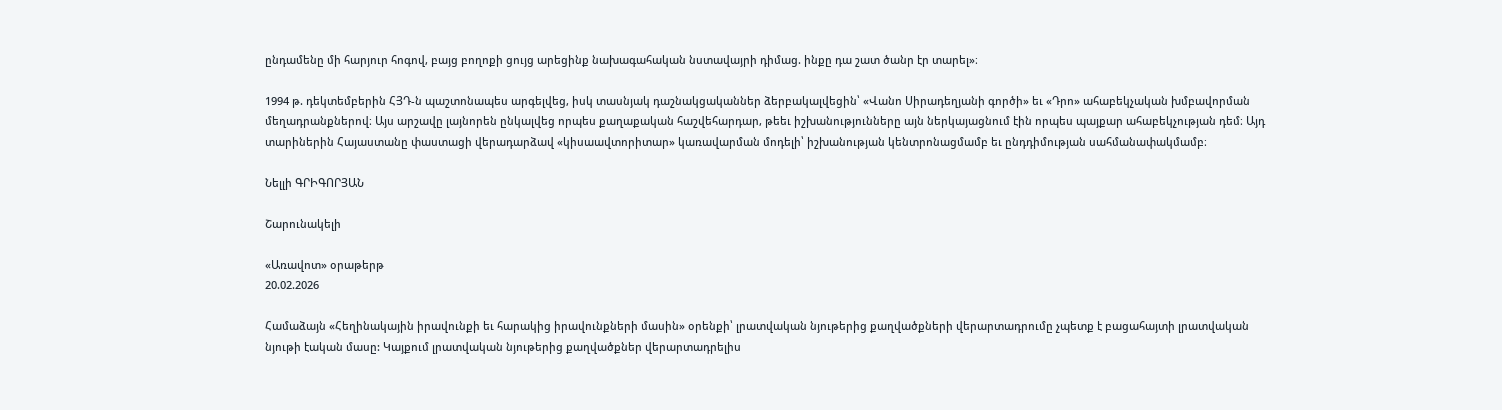ընդամենը մի հարյուր հոգով, բայց բողոքի ցույց արեցինք նախագահական նստավայրի դիմաց. ինքը դա շատ ծանր էր տարել»։

1994 թ. դեկտեմբերին ՀՅԴ-ն պաշտոնապես արգելվեց, իսկ տասնյակ դաշնակցականներ ձերբակալվեցին՝ «Վանո Սիրադեղյանի գործի» եւ «Դրո» ահաբեկչական խմբավորման մեղադրանքներով։ Այս արշավը լայնորեն ընկալվեց որպես քաղաքական հաշվեհարդար, թեեւ իշխանությունները այն ներկայացնում էին որպես պայքար ահաբեկչության դեմ։ Այդ տարիներին Հայաստանը փաստացի վերադարձավ «կիսաավտորիտար» կառավարման մոդելի՝ իշխանության կենտրոնացմամբ եւ ընդդիմության սահմանափակմամբ։

Նելլի ԳՐԻԳՈՐՅԱՆ

Շարունակելի

«Առավոտ» օրաթերթ
20.02.2026

Համաձայն «Հեղինակային իրավունքի եւ հարակից իրավունքների մասին» օրենքի՝ լրատվական նյութերից քաղվածքների վերարտադրումը չպետք է բացահայտի լրատվական նյութի էական մասը: Կայքում լրատվական նյութերից քաղվածքներ վերարտադրելիս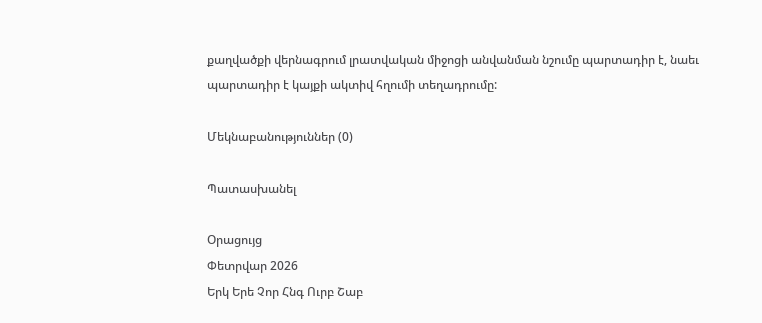քաղվածքի վերնագրում լրատվական միջոցի անվանման նշումը պարտադիր է, նաեւ պարտադիր է կայքի ակտիվ հղումի տեղադրումը:

Մեկնաբանություններ (0)

Պատասխանել

Օրացույց
Փետրվար 2026
Երկ Երե Չոր Հնգ Ուրբ Շաբ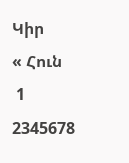Կիր
« Հուն
 1
2345678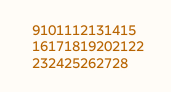9101112131415
16171819202122
232425262728